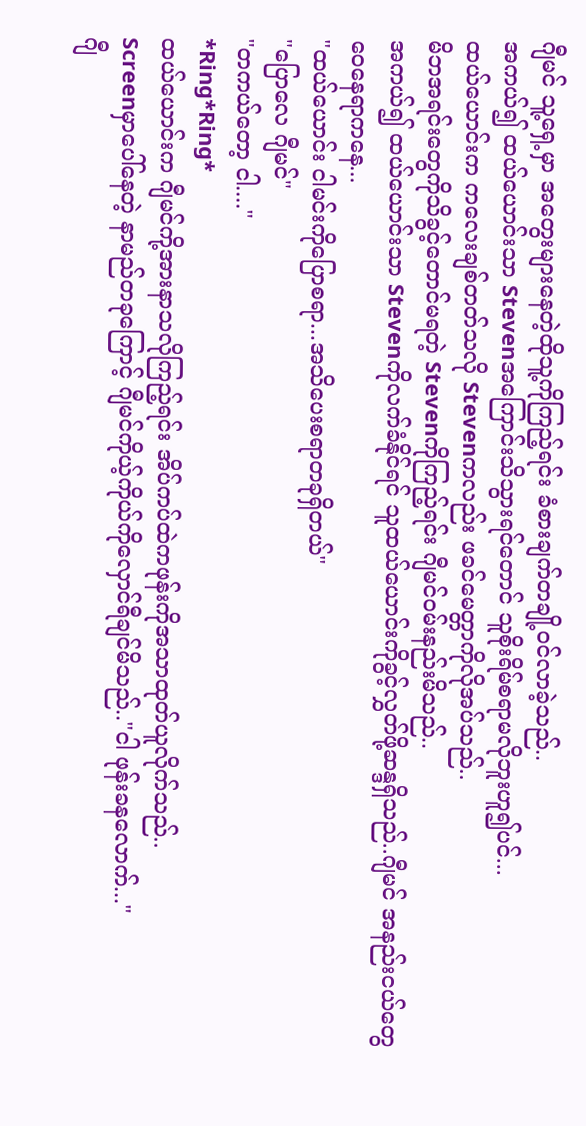ဂျီမင် သူ့ရှေ့မှာ အတွေးများနေတဲ့ထိုသူ့ကိုကြည့်ရင်း ခံစားချက်တချို့၀င်လာခဲ့သည်..
အကယ်၍ ထယ်ယောင်းသာ Stevenအကြောင်းသိသွားရင်တောင် သူစိုးရိမ်စရာမလိုဘူးဟူ၍ပင်...
ထယ်ယောင်းက ကလေးချစ်တတ်သလို Stevenကလည်း ဖခင်မေတ္တာကိုလိုအပ်သည်..
မိဘအရင်းတွေကိုသိခွင့်တောင်မရတဲ့ Stevenကိုကြည့်ရင်း ဂျီမင်၀မ်းနည်းမိသည်..
အကယ်၍ ထယ်ယောင်းသာ Stevenကိုလက်ခံနိုင်ရင် သူထယ်ယောင်းကိုခွင့်လွှတ်ဖို့ဆန္ဒရှိသည်..ဂျီမင် အနည်းငယ်တွေဝေနေရာကနေ...
"ထယ်ယောင်း ငါမင်းကိုပြောစရာ...အသိပေးစရာတခုရှိတယ်"
"ပြောလေ ဂျီမင်"
"တကယ်တော့ ငါ...."
*Ring*Ring*
ထယ်ယောင်းက ဂျီမင်ကို့အားနာသလိုကြည့်ရင်း အိပ်ကပ်ထဲကဖုန်းကိုအသာထုတ်ယူလိုက်သည်..
Screenမှာပေါ်နေတဲ့ နာမည်တခုကြောင့် ဂျီမင်ကိုယ့်ကိုယ်ကိုလှောင်ရီချင်မိသည်.."ငါ ဖုန်းခနလောက်..."
ဂျီ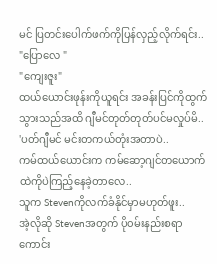မင် ပြတင်းပေါက်ဖက်ကိုပြန်လှည့်လိုက်ရင်း..
"ပြောလေ "
"ကျေးဇူး"
ထယ်ယောင်းဖုန်းကိုယူရင်း အခန်းပြင်ကိုထွက်သွားသည်အထိ ဂျီမင်တုတ်တုတ်ပင်မလှုပ်မိ..
'ပတ်ဂျီမင် မင်းတကယ်တုံးအတာပဲ..
ကမ်ထယ်ယောင်းက ကမ်ဆော့ဂျင်တယောက်ထဲကိုပဲကြည့်နေခဲ့တာလေ..
သူက Stevenကိုလက်ခံနိုင်မှာမဟုတ်ဖူး..
အဲ့လိုဆို Stevenအတွက် ပို၀မ်းနည်းစရာကောင်း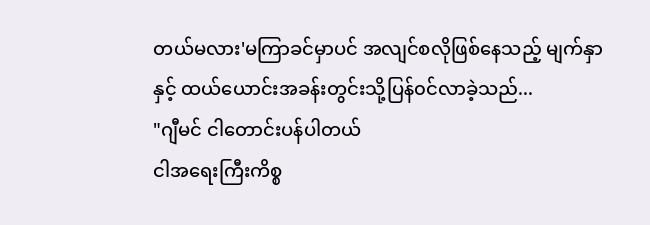တယ်မလား'မကြာခင်မှာပင် အလျင်စလိုဖြစ်နေသည့် မျက်နှာနှင့် ထယ်ယောင်းအခန်းတွင်းသို့ပြန်၀င်လာခဲ့သည်...
"ဂျီမင် ငါတောင်းပန်ပါတယ်
ငါအရေးကြီးကိစ္စ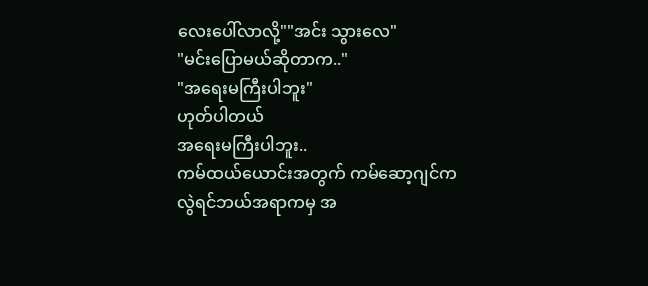လေးပေါ်လာလို့""အင်း သွားလေ"
"မင်းပြောမယ်ဆိုတာက.."
"အရေးမကြီးပါဘူး"
ဟုတ်ပါတယ်
အရေးမကြီးပါဘူး..
ကမ်ထယ်ယောင်းအတွက် ကမ်ဆော့ဂျင်ကလွဲရင်ဘယ်အရာကမှ အ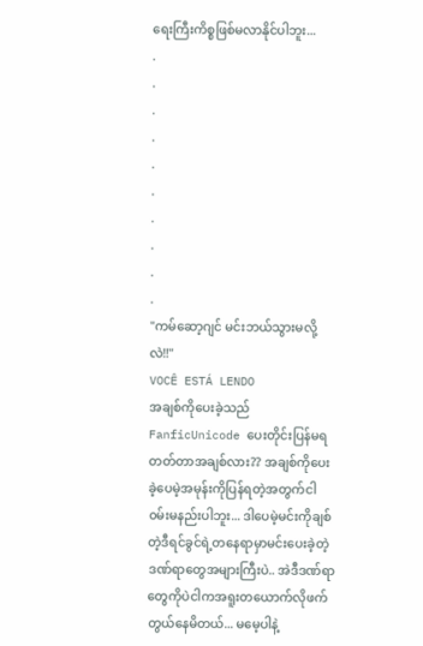ရေးကြီးကိစ္စဖြစ်မလာနိုင်ပါဘူး...
.
.
.
.
.
.
.
.
.
.
"ကမ်ဆော့ဂျင် မင်းဘယ်သွားမလို့လဲ!!"
VOCÊ ESTÁ LENDO
အချစ်ကိုပေးခဲ့သည်
FanficUnicode ပေးတိုင်းပြန်မရတတ်တာအချစ်လား?? အချစ်ကိုပေးခဲ့ပေမဲ့အမုန်းကိုပြန်ရတဲ့အတွက်ငါ၀မ်းမနည်းပါဘူး... ဒါပေမဲ့မင်းကိုချစ်တဲ့ဒီရင်ခွင်ရဲ့တနေရာမှာမင်းပေးခဲ့တဲ့ဒဏ်ရာတွေအများကြီးပဲ.. အဲဒီဒဏ်ရာတွေကိုပဲငါကအရူးတယောက်လိုဖက်တွယ်နေမိတယ်... မမေ့ပါနဲ့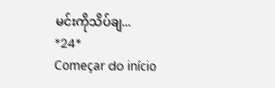မင်းကိုသိပ်ချ...
*24*
Começar do início